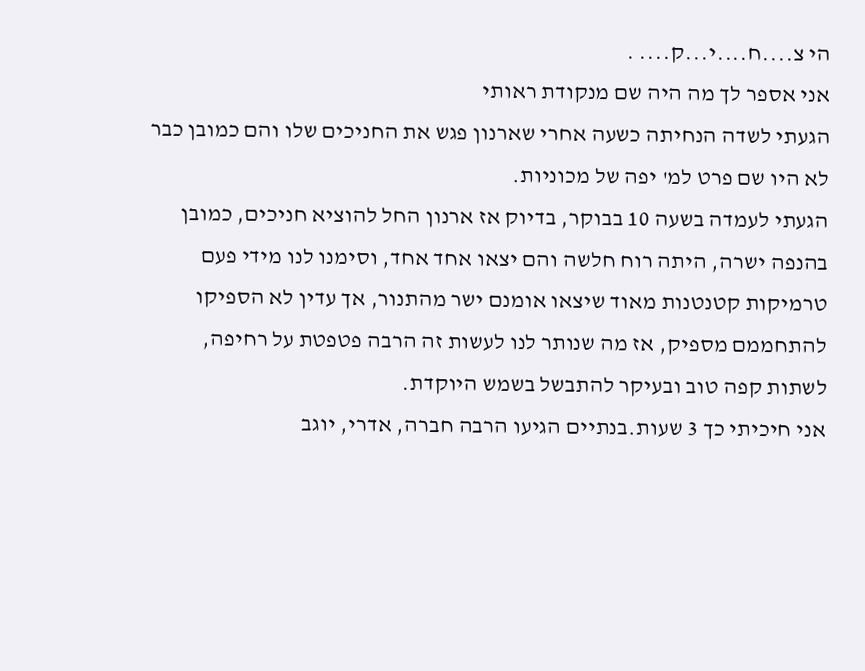הי צ....ח....י...ק.... .
אני אספר לך מה היה שם מנקודת ראותי
הגעתי לשדה הנחיתה כשעה אחרי שארנון פגש את החניכים שלו והם כמובן כבר לא היו שם פרט למ' יפה של מכוניות.
הגעתי לעמדה בשעה 10 בבוקר, בדיוק אז ארנון החל להוציא חניכים, כמובן בהנפה ישרה, היתה רוח חלשה והם יצאו אחד אחד, וסימנו לנו מידי פעם טרמיקות קטנטנות מאוד שיצאו אומנם ישר מהתנור, אך עדין לא הספיקו להתחממם מספיק, אז מה שנותר לנו לעשות זה הרבה פטפטת על רחיפה, לשתות קפה טוב ובעיקר להתבשל בשמש היוקדת.
אני חיכיתי כך 3 שעות.בנתיים הגיעו הרבה חברה, אדרי, יוגב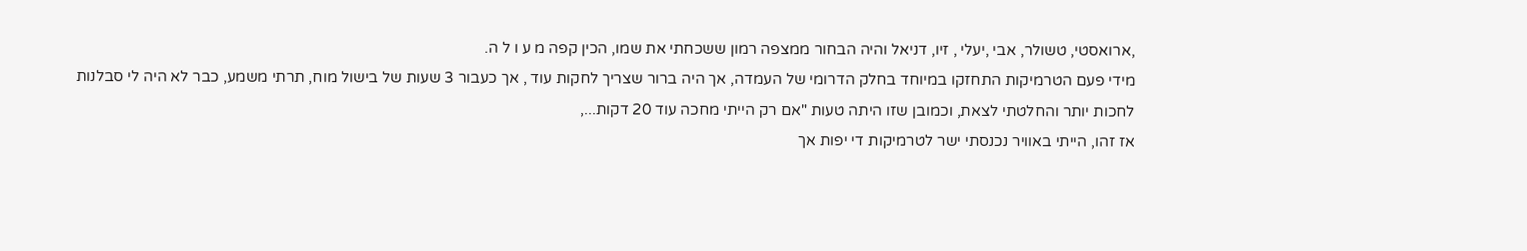,ארואסטי, טשולר, אבי ,יעלי , זיו, דניאל והיה הבחור ממצפה רמון ששכחתי את שמו, הכין קפה מ ע ו ל ה.
מידי פעם הטרמיקות התחזקו במיוחד בחלק הדרומי של העמדה, אך היה ברור שצריך לחקות עוד , אך כעבור 3 שעות של בישול מוח, תרתי משמע, כבר לא היה לי סבלנות לחכות יותר והחלטתי לצאת, וכמובן שזו היתה טעות "אם רק הייתי מחכה עוד 20 דקות...,
אז זהו, הייתי באוויר נכנסתי ישר לטרמיקות די יפות אך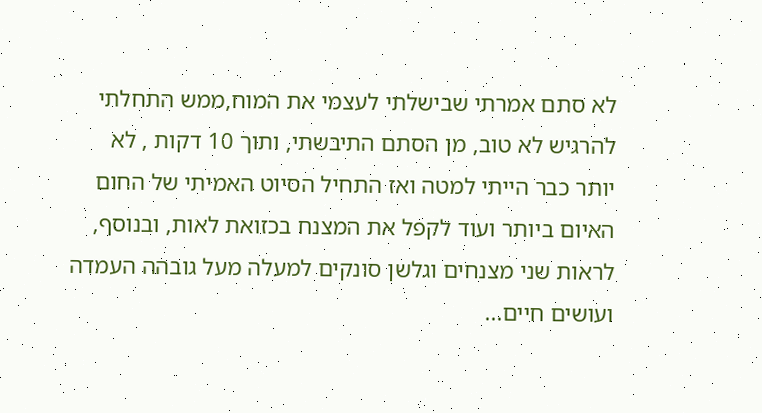לא סתם אמרתי שבישלתי לעצמי את המוח,ממש התחלתי להרגיש לא טוב, מן הסתם התיבשתי, ותוך 10 דקות , לא יותר כבר הייתי למטה ואז התחיל הסיוט האמיתי של החום האיום ביותר ועוד לקפל את המצנח בכזואת לאות, ובנוסף, לראות שני מצנחים וגלשן סונקים למעלה מעל גובהה העמדה ועושים חיים...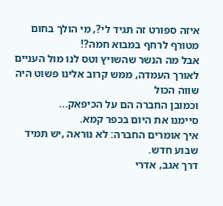איזה ספורט זה תגיד לי?, מי הולך בחום מטורף לרחף במבוא חמה?!
אבל מה הנשר שהשויץ וטס לנו מול העניים לאורך העמדה, ממש קרוב אלינו פשוט היה שווה הכול
וכמובן החברה הם על הכיפאק...
סיימנו את היום בכפר קמא.
איך אומרים החברה: לא נוראה ,יש תמיד שבוע חדש.
דרך אגב, אדרי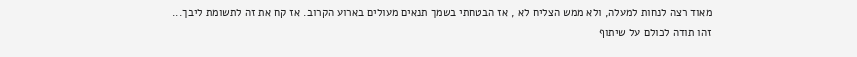מאוד רצה לנחות למעלה, ולא ממש הצליח לא , אז הבטחתי בשמך תנאים מעולים בארוע הקרוב. אז קח את זה לתשומת ליבך...
זהו תודה לכולם על שיתוף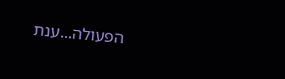הפעולה...ענת